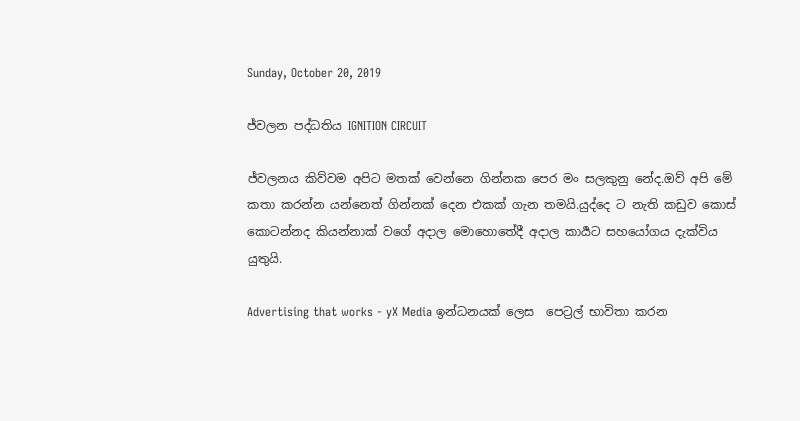Sunday, October 20, 2019

ජ්වලන පද්ධතිය IGNITION CIRCUIT

ජ්වලනය කිව්වම අපිට මතක් වෙන්නෙ ගින්නක පෙර මං සලකුනු නේද.ඔව් අපි මේ කතා කරන්න යන්නෙත් ගින්නක් දෙන එකක් ගැන තමයි.යුද්දෙ ට නැති කඩුව කොස් කොටන්නද කියන්නාක් වගේ අදාල මොහොතේදී අදාල කාර්‍යට සහයෝගය දැක්විය යුතුයි.

Advertising that works - yX Media ඉන්ධනයක් ලෙස  පෙට්‍රල් භාවිතා කරන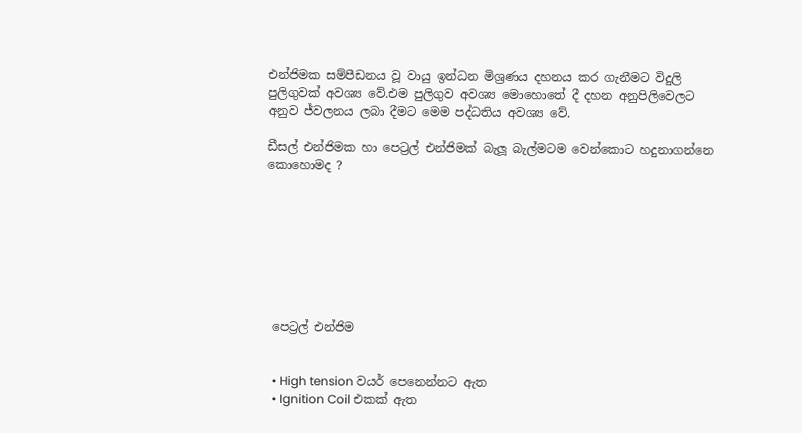එන්ජිමක සම්පීඩනය වූ වායු ඉන්ධන මිශ්‍රණය දහනය කර ගැනීමට විදුලි පුලිගුවක් අවශ්‍ය වේ.එම පුලිගුව අවශ්‍ය මොහොතේ දී දහන අනුපිලිවෙලට අනුව ජ්වලනය ලබා දීමට මෙම පද්ධතිය අවශ්‍ය වේ.

ඩීසල් එන්ජිමක හා පෙට්‍රල් එන්ජිමක් බැලූ බැල්මටම වෙන්කොට හදුනාගන්නෙ කොහොමද ?








 පෙට්‍රල් එන්ජිම


  • High tension වයර් පෙනෙන්නට ඇත
  • Ignition Coil එකක් ඇත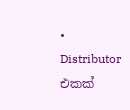• Distributor එකක්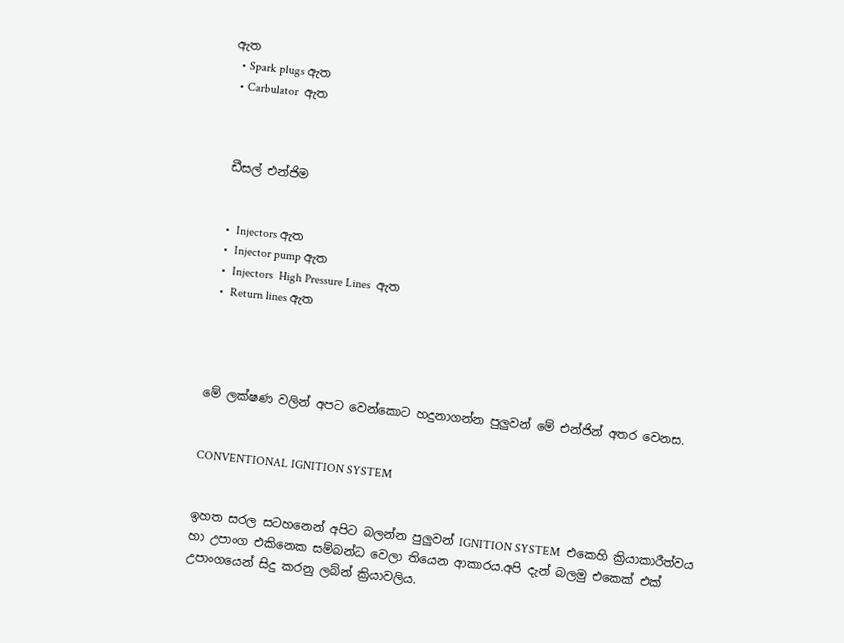ඇත
  • Spark plugs ඇත
  • Carbulator  ඇත



 ඩීසල් එන්ජිම


  •  Injectors ඇත
  •  Injector pump ඇත
  •  Injectors  High Pressure Lines  ඇත
  •  Return lines ඇත




මේ ලක්ෂණ වලින් අපට වෙන්කොට හදුනාගන්න පුලුවන් මේ එන්ජින් අතර වෙනස.


CONVENTIONAL IGNITION SYSTEM


ඉහත සරල සටහනෙන් අපිට බලන්න පුලුවන් IGNITION SYSTEM  එකෙහි ක්‍රියාකාරීත්වය හා උපාංග එකිනෙක සම්බන්ධ වෙලා තියෙන ආකාරය.අපි දැන් බලමු එකෙක් එක් උපාංගයෙන් සිදු කරනු ලබ්න් ක්‍රියාවලිය.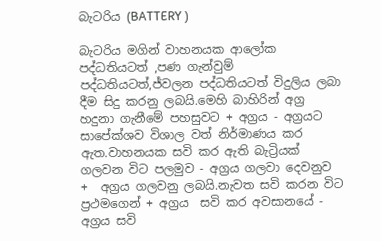බැටරිය (BATTERY )

බැටරිය මගින් වාහනයක ආලෝක පද්ධතියටත් ,පණ ගැන්වුම් පද්ධතියටත්,ජ්වලන පද්ධතියටත් විදුලිය ලබා දීම සිදු කරනු ලබයි.මෙහි බාහිරින් අග්‍ර හදුනා ගැනීමේ පහසුවට + අග්‍රය - අග්‍රයට සාපේක්ශව විශාල වත් නිර්මාණය කර ඇත.වාහනයක සවි කර ඇති බැට්‍රියක් ගලවන විට පලමුව - අග්‍රය ගලවා දෙවනුව  +  අග්‍රය ගලවනු ලබයි.නැවත සවි කරන විට ප්‍රථමගෙන් + අග්‍රය  සවි කර අවසානයේ - අග්‍රය සවි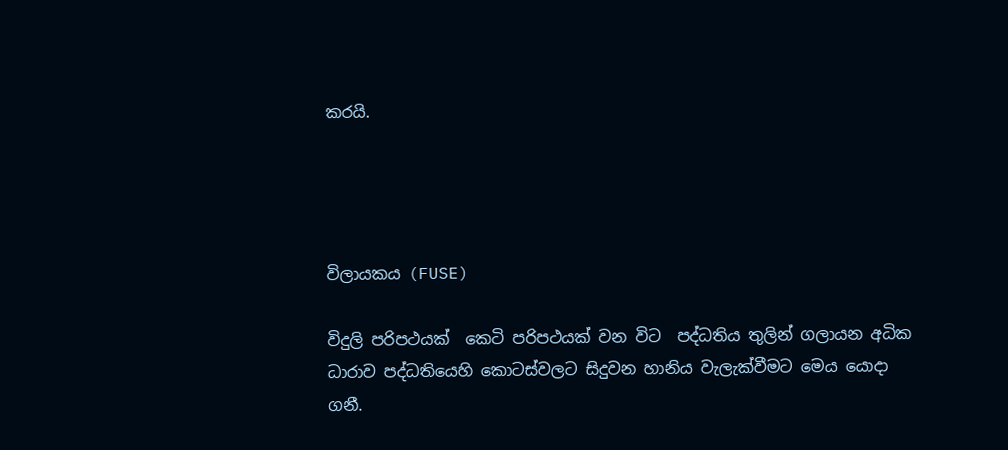කරයි.




විලායකය (FUSE)

විදුලි පරිපථයක්  කෙටි පරිපථයක් වන විට  පද්ධතිය තුලින් ගලායන අධික ධාරාව පද්ධතියෙහි කොටස්වලට සිදුවන හානිය වැලැක්වීමට මෙය යොදා ගනී.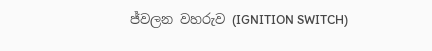ජ්වලන වහරුව (IGNITION SWITCH)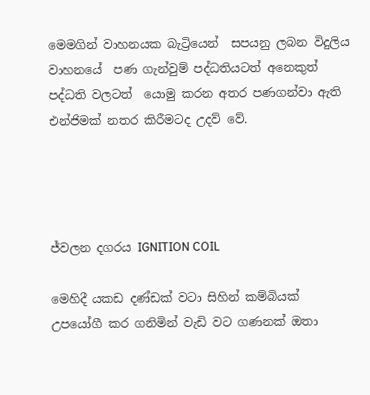මෙමගින් වාහනයක බැට්‍රියෙන්  සපයනු ලබන විදුලිය වාහනයේ  පණ ගැන්වුම් පද්ධතියටත් අනෙකුත් පද්ධති වලටත්  යොමු කරන අතර පණගන්වා ඇති එන්ජිමක් නතර කිරීමටද උදව් වේ.




ජ්වලන දගරය IGNITION COIL

මෙහිදී යකඩ දණ්ඩක් වටා සිහින් කම්බියක් උපයෝගී කර ගනිමින් වැඩි වට ගණනක් ඔතා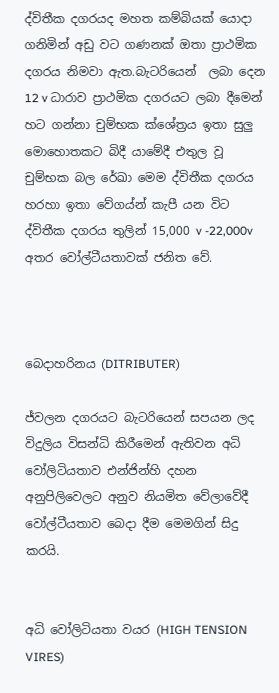ද්විතීක දගරයද මහත කම්බියක් යොදා ගනිමින් අඩු වට ගණනක් ඔතා ප්‍රාථමික දගරය නිමවා ඇත.බැටරියෙන්  ලබා දෙන 12 v ධාරාව ප්‍රාථමික දගරයට ලබා දීමෙන් හට ගන්නා චුම්භක ක්ශේත්‍රය ඉතා සුලු මොහොතකට බිදී යාමේදී එතුල වූ චුම්භක බල රේඛා මෙම ද්විතීක දගරය හරහා ඉතා වේගය්න් කැපී යන විට ද්විතීක දගරය තුලින් 15,000 v -22,000v අතර වෝල්ටීයතාවක් ජනිත වේ.



බෙදාහරිනය (DITRIBUTER)

ජ්වලන දගරයට බැටරියෙන් සපයන ලද විදුලිය විසන්ධි කිරීමෙන් ඇතිවන අධි වෝලිටියතාව එන්ජින්හි දහන අනුපිලිවෙලට අනුව නියමිත වේලාවේදී වෝල්ටීයතාව බෙදා දීම මෙමගින් සිදු කරයි.


අධි වෝලිටියතා වයර (HIGH TENSION VIRES)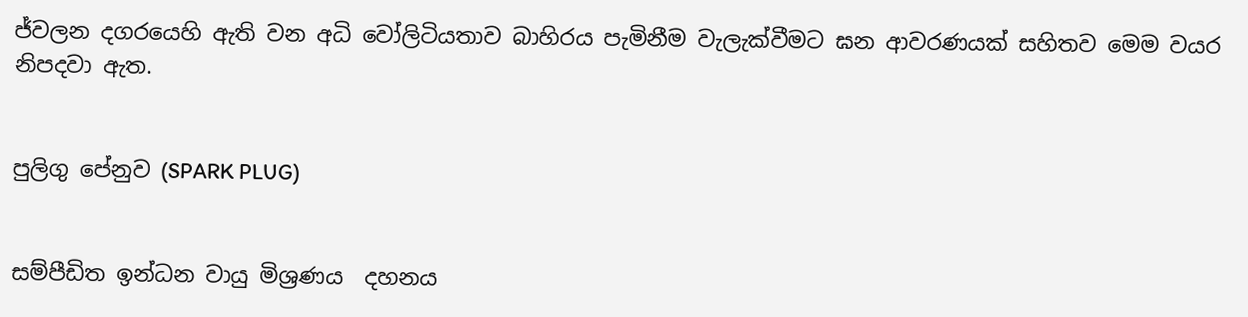ජ්වලන දගරයෙහි ඇති වන අධි වෝලිටියතාව බාහිරය පැමිනීම වැලැක්වීමට ඝන ආවරණයක් සහිතව මෙම වයර නිපදවා ඇත.


පුලිගු පේනුව (SPARK PLUG)


සම්පීඩිත ඉන්ධන වායු මිශ්‍රණය  දහනය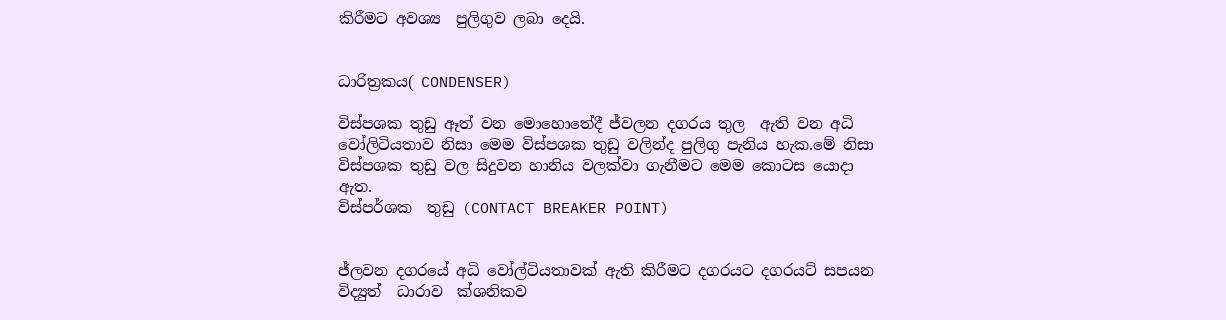කිරීමට අවශ්‍ය  පුලිගුව ලබා දෙයි.


ධාරිත්‍රකය( CONDENSER)

විස්පශක තුඩු ඈත් වන මොහොතේදී ජ්වලන දගරය තුල  ඇති වන අධි වෝලිටියතාව නිසා මෙම විස්පශක තුඩු වලින්ද පුලිගු පැනිය හැක.මේ නිසා විස්පශක තුඩු වල සිදුවන හානිය වලක්වා ගැනීමට මෙම කොටස යොදා ඇත.
විස්පර්ශක  තුඩු (CONTACT BREAKER POINT)


ජ්ලවන දගරයේ අධි වෝල්ටියතාවක් ඇති කිරීමට දගරයට දගරයට් සපයන විද්‍යුත්  ධාරාව  ක්ශනිකව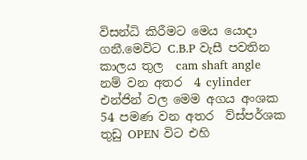විසන්ධි කිරීමට මෙය යොදා ගනී.මෙවිට C.B.P වැසී පවතින කාලය තුල  cam shaft angle  නම් වන අතර  4 cylinder එන්ජින් වල මෙම අගය අංශක 54 පමණ වන අතර  ව්ස්පර්ශක තුඩු OPEN විට එහි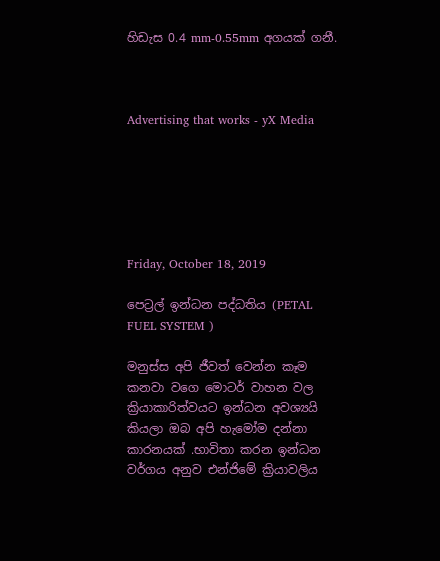හිඩැස 0.4 mm-0.55mm අගයක් ගනී.



Advertising that works - yX Media






Friday, October 18, 2019

පෙට්‍රල් ඉන්ධන පද්ධතිය (PETAL FUEL SYSTEM )

මනුස්ස අපි ජීවත් වෙන්න කෑම කනවා වගෙ මොටර් වාහන වල ක්‍රියාකාරිත්වයට ඉන්ධන අවශ්‍යයි කියලා ඔබ අපි හැමෝම දන්නා කාරනයක් .භාවිතා කරන ඉන්ධන වර්ගය අනුව එන්ජිමේ ක්‍රියාවලිය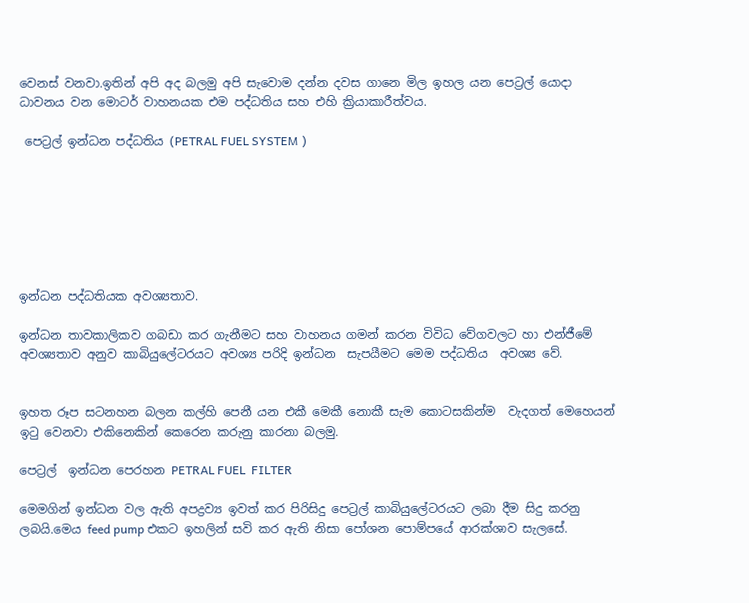වෙනස් වනවා.ඉතින් අපි අද බලමු අපි සැවොම දන්න දවස ගානෙ මිල ඉහල යන පෙට්‍රල් යොදා ධාවනය වන මොටර් වාහනයක එම පද්ධතිය සහ එහි ක්‍රියාකාරීත්වය.

 පෙට්‍රල් ඉන්ධන පද්ධතිය (PETRAL FUEL SYSTEM )







ඉන්ධන පද්ධතියක අවශ්‍යතාව.

ඉන්ධන තාවකාලිකව ගබඩා කර ගැනීමට සහ වාහනය ගමන් කරන විවිධ වේගවලට හා එන්ජීමේ අවශ්‍යතාව අනුව කාබියුලේටරයට අවශ්‍ය පරිදි ඉන්ධන  සැපයීමට මෙම පද්ධතිය  අවශ්‍ය වේ.


ඉහත රූප සටනහන බලන කල්හි පෙනී යන එකී මෙකී නොකී සැම කොටසකින්ම  වැදගත් මෙහෙයන් ඉටු වෙනවා එකිනෙකින් කෙරෙන කරුනු කාරනා බලමු.

පෙට්‍රල්  ඉන්ධන පෙරහන PETRAL FUEL  FILTER

මෙමගින් ඉන්ධන වල ඇති අපද්‍රව්‍ය ඉවත් කර පිරිසිදු පෙට්‍රල් කාබියුලේටරයට ලබා දීම සිදු කරනු ලබයි.මෙය feed pump එකට ඉහලින් සවි කර ඇති නිසා පෝශන පොම්පයේ ආරක්ශාව සැලසේ.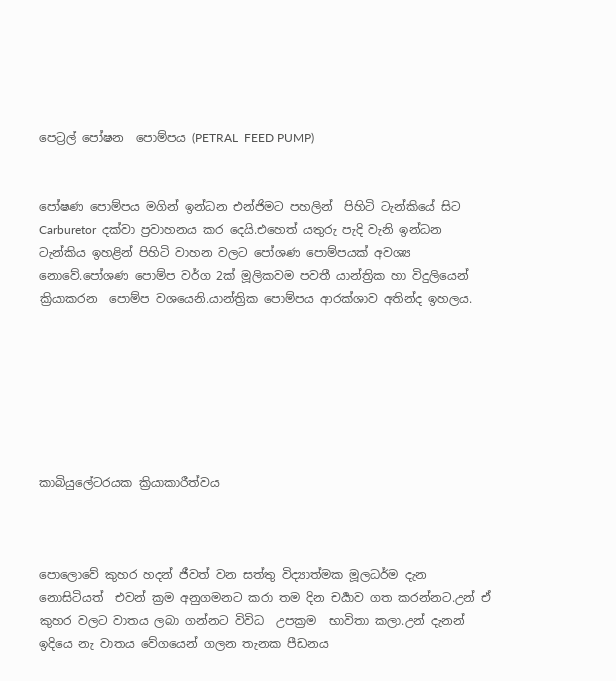පෙට්‍රල් පෝෂන  පොම්පය (PETRAL  FEED PUMP)


පෝෂණ පොම්පය මගින් ඉන්ධන එන්ජිමට පහලින්  පිහිටි ටැන්කියේ සිට Carburetor  දක්වා ප්‍රවාහනය කර දෙයි.එහෙත් යතුරු පැදි වැනි ඉන්ධන ටැන්කිය ඉහළින් පිහිටි වාහන වලට පෝශණ පොම්පයක් අවශ්‍ය නොවේ.පෝශණ පොම්ප වර්ග 2ක් මූලිකවම පවතී යාන්ත්‍රික හා විදුලියෙන් ක්‍රියාකරන  පොම්ප වශයෙනි.යාන්ත්‍රික පොම්පය ආරක්ශාව අතින්ද ඉහලය.







කාබියුලේටරයක ක්‍රියාකාරීත්වය



පොලොවේ කුහර හදන් ජීවත් වන සත්තු විද්‍යාත්මක මූලධර්ම දැන නොසිටියත්  එවන් ක්‍රම අනුගමනට කරා තම දින චර්‍යාව ගත කරන්නට.උන් ඒ කුහර වලට වාතය ලබා ගන්නට විවිධ  උපක්‍රම  භාවිතා කලා.උන් දැනන් ඉදියෙ නැ වාතය වේගයෙන් ගලන තැනක පීඩනය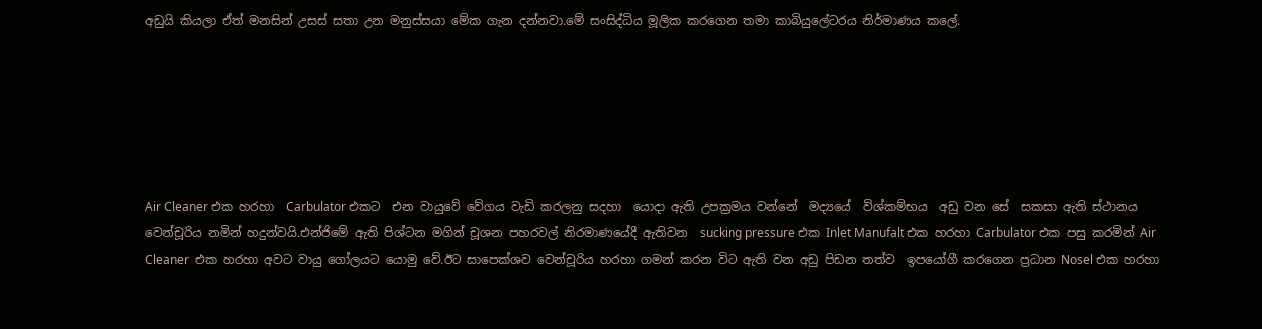අඩුයි කියලා ඒත් මනසින් උසස් සතා උන මනුස්සයා මේක ගැන දන්නවා.මේ සංසිද්ධිය මූලික කරගෙන තමා කාබියුලේටරය නිර්මාණය කලේ.






Air Cleaner එක හරහා  Carbulator එකට  එන වායුවේ වේගය වැඩි කරලනු සදහා  යොදා ඇති උපක්‍රමය වන්නේ  මද්‍යයේ  විශ්කම්භය  අඩු වන සේ  සකසා ඇති ස්ථානය වෙන්චූරිය නමින් හදුන්වයි.එන්ජිමේ ඇති පිශ්ටන මගින් චූශන පහරවල් නිරමාණයේදී ඇතිවන  sucking pressure එක Inlet Manufalt එක හරහා Carbulator එක පසු කරමින් Air Cleaner  එක හරහා අවට වායු ගෝලයට යොමු වේ.ඊට සාපෙක්ශව වෙන්චූරිය හරහා ගමන් කරන විට ඇති වන අඩු පිඩන තත්ව  ඉපයෝගී කරගෙන ප්‍රධාන Nosel එක හරහා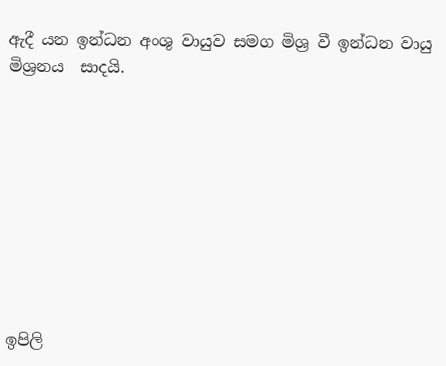ඇදී යන ඉන්ධන අංශු වායුව සමග මිශ්‍ර වී ඉන්ධන වායු මිශ්‍රනය  සාදයි.









ඉපිලි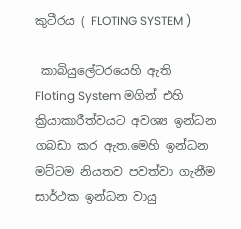කුටීරය ( FLOTING SYSTEM )

 කාබියුලේටරයෙහි ඇති Floting System මගින් එහි ක්‍රියාකාරීත්වයට අවශ්‍ය ඉන්ධන ගබඩා කර ඇත.මෙහි ඉන්ධන මට්ටම නියතව පවත්වා ගැනීම සාර්ථක ඉන්ධන වායු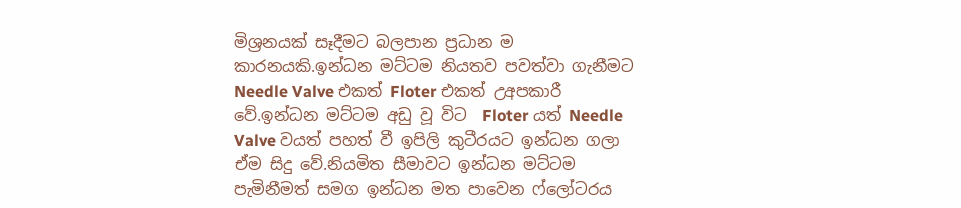මිශ්‍රනයක් සෑදීමට බලපාන ප්‍රධාන ම කාරනයකි.ඉන්ධන මට්ටම නියතව පවත්වා ගැනීමට Needle Valve එකත් Floter එකත් උඅපකාරී වේ.ඉන්ධන මට්ටම අඩු වූ විට  Floter යත් Needle Valve වයත් පහත් වී ඉපිලි කුටීරයට ඉන්ධන ගලා ඒම සිදු වේ.නියමිත සීමාවට ඉන්ධන මට්ටම පැමිනීමත් සමග ඉන්ධන මත පාවෙන ෆ්ලෝටරය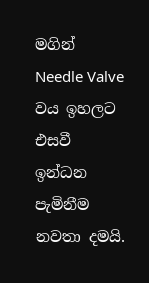මගින් Needle Valve වය ඉහලට එසවී ඉන්ධන පැමිනීම නවතා දමයි.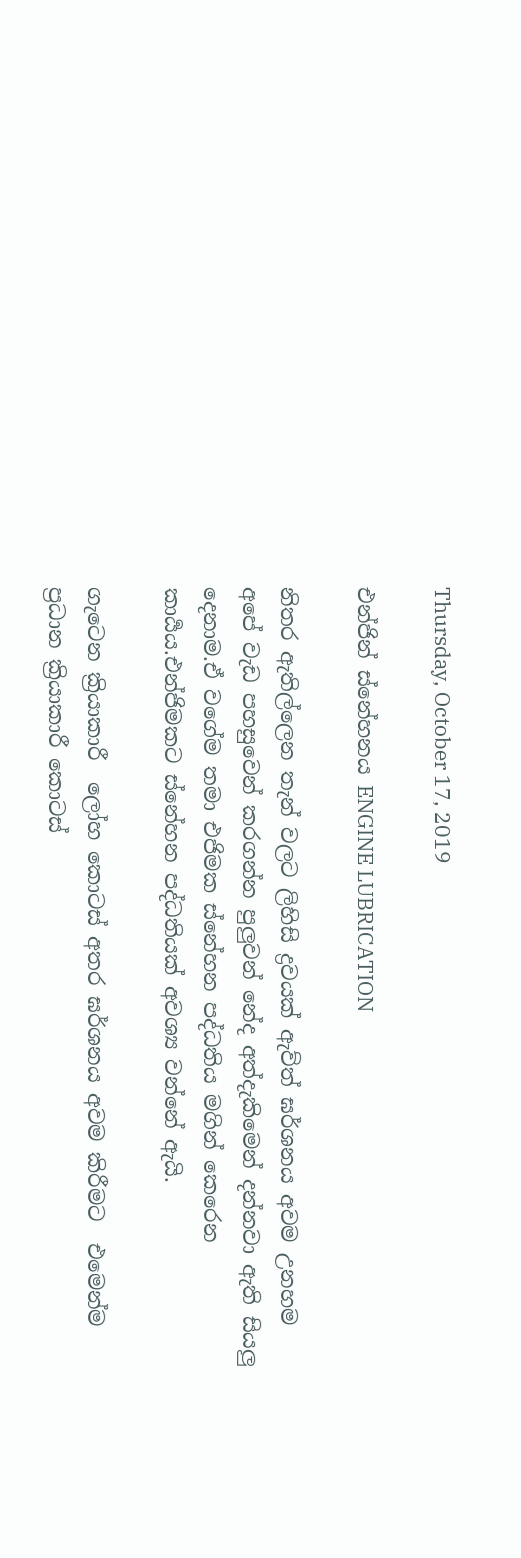Thursday, October 17, 2019

එන්ජින් ස්නේහනය ENGINE LUBRICATION

නිතර ඇතිල්ලෙන තැන් වලට ලිහිසි ද්‍රවයක් ඇව්ත් ඝර්ශනය අවම උනහම අපේ වැඩ පහසුවෙන් කරගන්න පුලුවන් නේද අත්දැකිමෙන් දන්නවා ඇති සියලු දෙනාම.ඒ වගේම තමා එජිමක ස්නේහන පද්ධතිය මගින් කෙරෙන කාර්‍යය.එන්ජිමකට ස්නේහන පද්ධතියක් අවශ්‍ය වන්නේ ඇයි.

ගැටෙන ක්‍රියාකාරී  ලෝහ කොටස් අතර ඝර්ශනය අවම කිරීමට  එමෙන්ම ප්‍රධාන ක්‍රියාකාරී කොටස්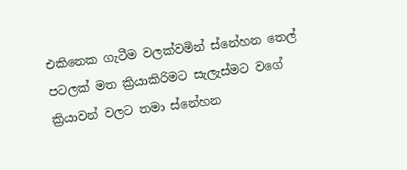එකිනෙක ගැටීම වලක්වමින් ස්නේහන තෙල් පටලක් මත ක්‍රියාකිරිමට සැලැස්මට වගේ ක්‍රියාවන් වලට තමා ස්නේහන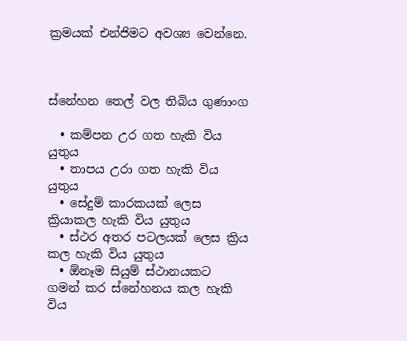ක්‍රමයක් එන්ජිමට අවශ්‍ය වෙන්නෙ.



ස්නේහන තෙල් වල තිබිය ගුණාංග

  • කම්පන උර ගත හැකි විය යුතුය
  • තාපය උරා ගත හැකි විය යුතුය
  • සේදුම් කාරකයක් ලෙස ක්‍රියාකල හැකි විය යුතුය
  • ස්ථර අතර පටලයක් ලෙස ක්‍රිය කල හැකි විය යුතුය
  • ඕනෑම සියුම් ස්ථානයකට  ගමන් කර ස්නේහනය කල හැකි විය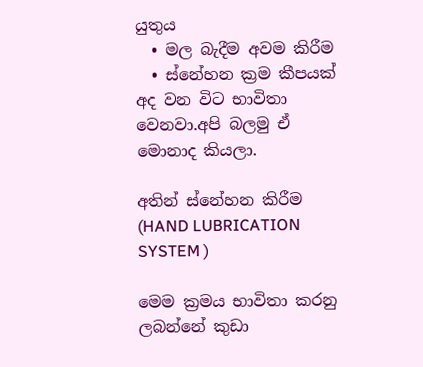යුතුය
  • මල බැදීම අවම කිරීම
  • ස්නේහන ක්‍රම කීපයක්  අද වන විට භාවිතා  වෙනවා.අපි බලමු ඒ මොනාද කියලා.

අතින් ස්නේහන කිරීම (HAND LUBRICATION SYSTEM )

මෙම ක්‍රමය භාවිතා කරනු ලබන්නේ කුඩා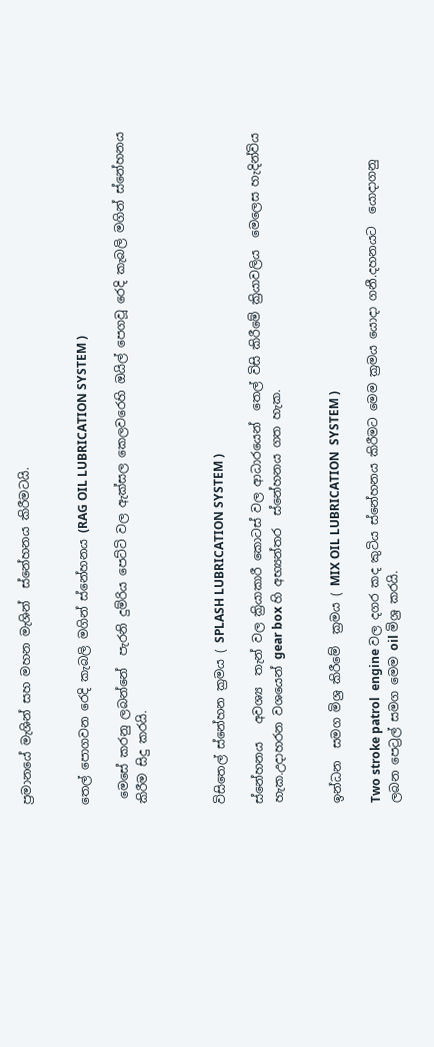ප්‍රමානයේ මැශින් සහ මහන මැශින්  ස්නේහනය කිරීමටයි.


තෙල් පොගවන රෙදි කැබලි මගින් ස්නේහනය (RAG OIL LUBRICATION SYSTEM )

 මෙසේ කරනු ලබන්නේ  පැරනි දුම්රිය පෙට්ටි වල ඇක්සල කෙලවරෙහි ඔයිල් පෙගවූ රෙදි කැබලි මගින් ස්නේහනය කිරීම සිදු කරයි.



විසිතෙල් ස්නේහන ක්‍රමය ( SPLASH LUBRICATION SYSTEM )

ස්නේහනය   අවශ්‍ය  තැන් වල ක්‍රියාකාරී කොටස් වල ආධාරයෙන්  තෙල් විසි කිරීමේ ක්‍රියාවලිය  මෙලෙස හැදින්විය හැක.උදාහරන වශයෙන් gear box හි අභ්‍යන්තර  ස්නේහනය ගත හැක.


ඉන්ධන  සමග මිශ්‍ර කිරීමේ  ක්‍රමය ( MIX OIL LUBRICATION  SYSTEM )

Two stroke patrol  engine වල දගර කද කුටිය ස්නේහනය කිරීමට මෙම ක්‍රමය යොදා ගනී.දහනයට  යොදාගනු  ලබන පෙට්‍රල් සමග මෙම oil මිශ්‍ර කරයි.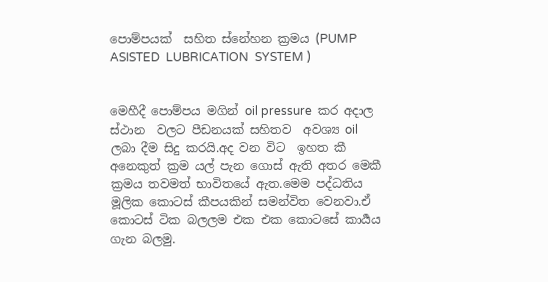පොම්පයක්  සහිත ස්නේහන ක්‍රමය (PUMP ASISTED  LUBRICATION  SYSTEM )


මෙහීදී පොම්පය මගින් oil pressure  කර අදාල ස්ථාන  වලට පීඩනයක් සහිතව  අවශ්‍ය oil ලබා දීම සිදු කරයි.අද වන විට  ඉහත කී අනෙකුත් ක්‍රම යල් පැන ගොස් ඇති අතර මෙකී ක්‍රමය තවමත් භාවිතයේ ඇත.මෙම පද්ධතිය මූලික කොටස් කීපයකින් සමන්විත වෙනවා.ඒ කොටස් ටික බලලම එක එක කොටසේ කාර්‍යය ගැන බලමු.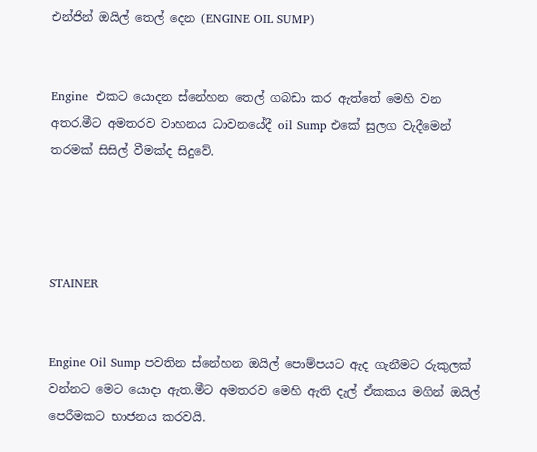එන්ජින් ඔයිල් තෙල් දෙන (ENGINE OIL SUMP)


Engine  එකට යොදන ස්නේහන තෙල් ගබඩා කර ඇත්තේ මෙහි වන අතර.මීට අමතරව වාහනය ධාවනයේදී oil Sump එකේ සුලග වැදීමෙන් තරමක් සිසිල් වීමක්ද සිදුවේ.




STAINER


Engine Oil Sump පවතින ස්නේහන ඔයිල් පොම්පයට ඇද ගැනීමට රුකුලක් වන්නට මෙට යොදා ඇත.මීට අමතරව මෙහි ඇති දැල් ඒකකය මගින් ඔයිල් පෙරීමකට භාජනය කරවයි.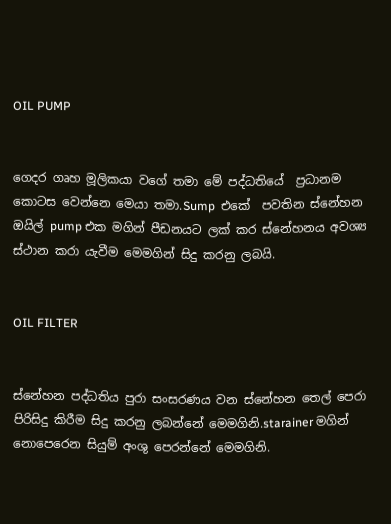OIL PUMP


ගෙදර ගෘහ මූලිකයා වගේ තමා මේ පද්ධතියේ  ප්‍රධානම කොටස වෙන්නෙ මෙයා තමා.Sump  එකේ  පවතින ස්නේහන ඔයිල් pump එක මගින් පීඩනයට ලක් කර ස්නේහනය අවශ්‍ය ස්ථාන කරා යැවීම මෙමගින් සිදු කරනු ලබයි.


OIL FILTER


ස්නේහන පද්ධතිය පුරා සංසරණය වන ස්නේහන තෙල් පෙරා පිරිසිදු කිරීම සිදු කරනු ලබන්නේ මෙමගිනි.starainer මගින් නොපෙරෙන සියුම් අංශු පෙරන්නේ මෙමගිනි.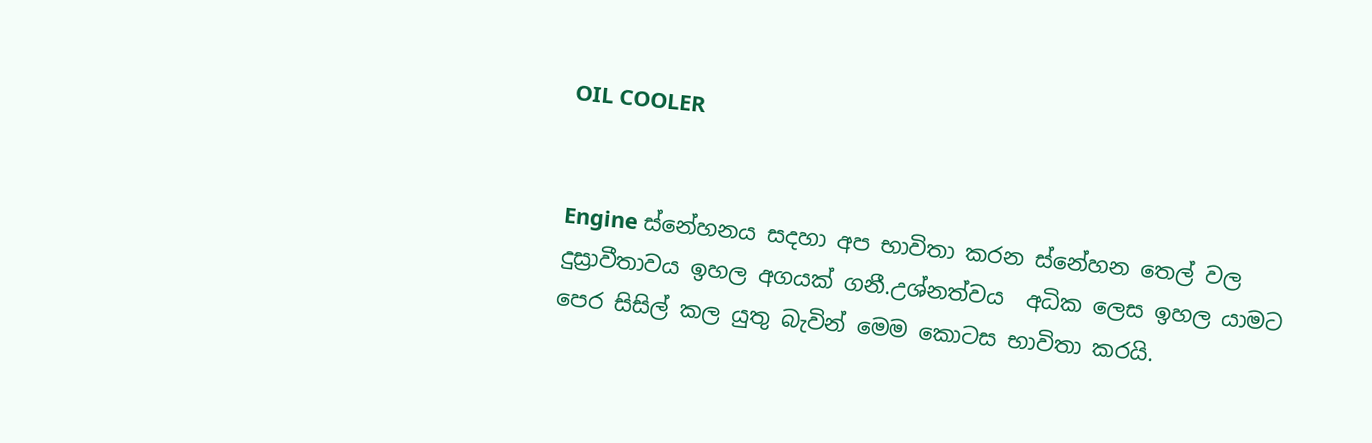OIL COOLER


Engine ස්නේහනය සදහා අප භාවිතා කරන ස්නේහන තෙල් වල  දුස්‍රාවීතාවය ඉහල අගයක් ගනී.උශ්නත්වය  අධික ලෙස ඉහල යාමට පෙර සිසිල් කල යුතු බැවින් මෙම කොටස භාවිතා කරයි.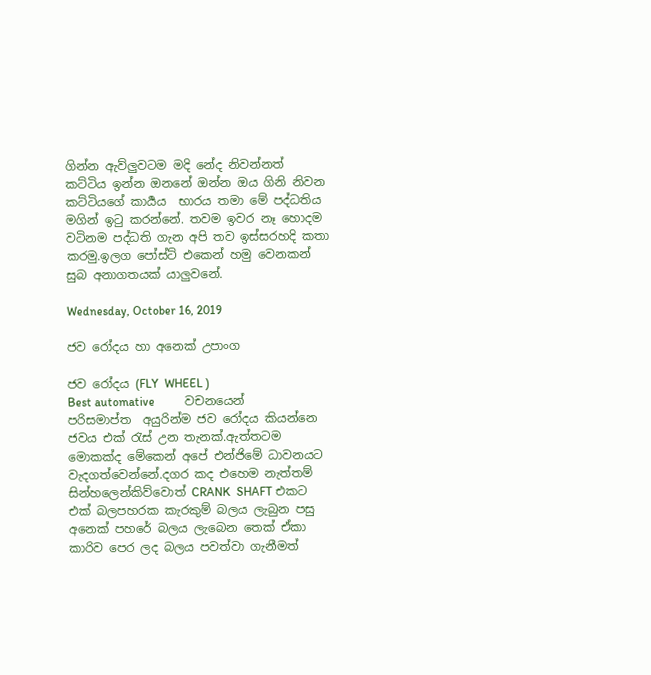ගින්න ඇව්ලුවටම මදි නේද නිවන්නත් කට්ටිය ඉන්න ඔනනේ ඔන්න ඔය ගිනි නිවන කට්ටියගේ කාර්‍යය  භාරය තමා මේ පද්ධතිය මගින් ඉටු කරන්නේ. තවම ඉවර නෑ හොදම වටිනම පද්ධති ගැන අපි තව ඉස්සරහදි කතා කරමු.ඉලග පෝස්ට් එකෙන් හමු වෙනකන් සුබ අනාගතයක් යාලුවනේ.

Wednesday, October 16, 2019

ජව රෝදය හා අනෙක් උපාංග

ජව රෝදය (FLY  WHEEL )
Best automative          වචනයෙන් පරිසමාප්ත  අයුරින්ම ජව රෝදය කියන්නෙ ජවය එක් රැස් උන තැනක්.ඇත්තටම මොකක්ද මේකෙන් අපේ එන්ජිමේ ධාවනයට වැදගත්වෙන්නේ.දගර කද එහෙම නැත්තම් සින්හලෙන්කිව්වොත් CRANK  SHAFT එකට එක් බලපහරක කැරකුම් බලය ලැබුන පසු අනෙක් පහරේ බලය ලැබෙන තෙක් ඒකා කාරිව පෙර ලද බලය පවත්වා ගැනීමත්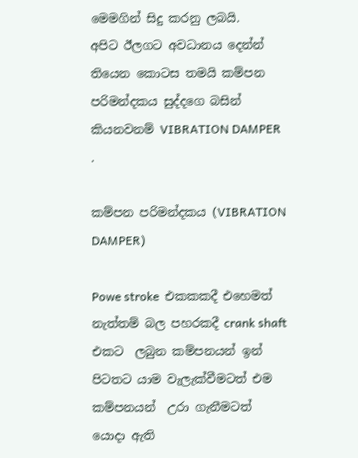මෙමගින් සිදු කරනු ලබයි.
අපිට ඊලගට අවධානය දෙන්න් තියෙන කොටස තමයි කම්පන පරිමන්දකය සුද්දගෙ බසින් කියනවනම් VIBRATION DAMPER .

කම්පන පරිමන්දකය (VIBRATION DAMPER)

Powe stroke  එකකකදී එහෙමත් නැත්තම් බල පහරකදී crank shaft එකට  ලබුන කම්පනයන් ඉන් පිටතට යාම වැලැක්වීමටත් එම කම්පනයන්  උරා ගැනීමටත්  යොදා ඇති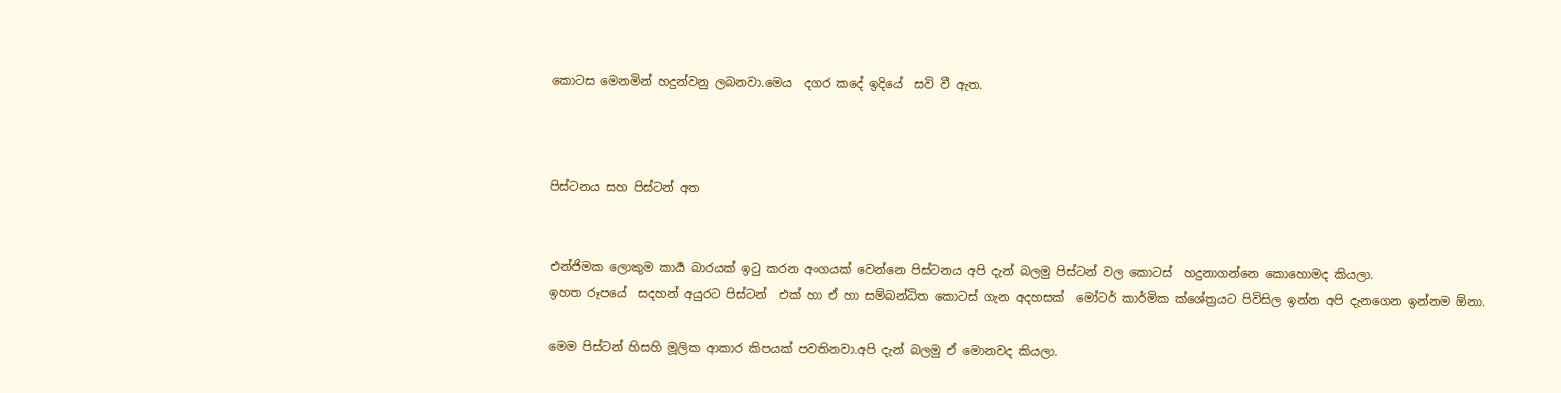කොටස මෙනමින් හදුන්වනු ලබනවා.මෙය  දගර කදේ ඉදියේ  සවි වී ඇත.



පිස්ටනය සහ පිස්ටන් අත


එන්ජිමක ලොකුම කාර්‍ය බාරයක් ඉටු කරන අංගයක් වෙන්නෙ පිස්ටනය අපි දැන් බලමු පිස්ටන් වල කොටස්  හදුනාගන්නෙ කොහොමද කියලා.
ඉහත රූපයේ  සදහන් අයුරට පිස්ටන්  එක් හා ඒ හා සම්බන්ධිත කොටස් ගැන අදහසක්  මෝටර් කාර්මික ක්ශේත්‍රයට පිවිසිල ඉන්න අපි දැනගෙන ඉන්නම ඕනා.

මෙම පිස්ටන් හිසහි මූලික ආකාර කිපයක් පවතිනවා.අපි දැන් බලමු ඒ මොනවද කියලා.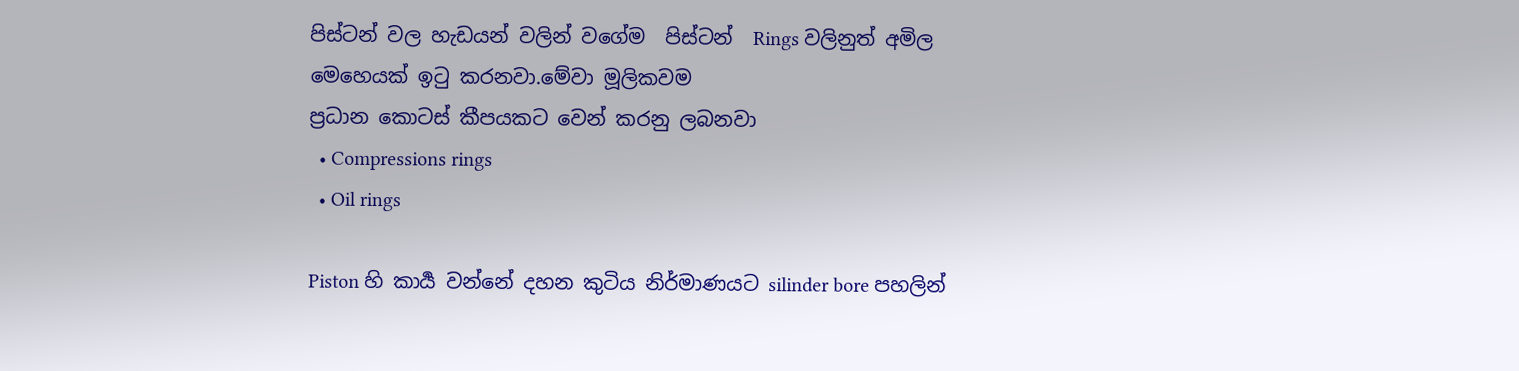පිස්ටන් වල හැඩයන් වලින් වගේම  පිස්ටන්  Rings වලිනුත් අමිල මෙහෙයක් ඉටු කරනවා.මේවා මූලිකවම
ප්‍රධාන කොටස් කීපයකට වෙන් කරනු ලබනවා
  • Compressions rings
  • Oil rings

Piston හි කාර්‍ය වන්නේ දහන කුටිය නිර්මාණයට silinder bore පහලින්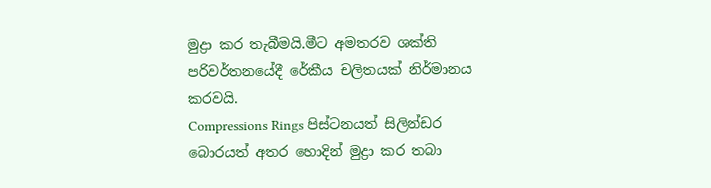මුද්‍රා කර තැබීමයි.මීට අමතරව ශක්ති  පරිවර්තනයේදී රේකීය චලිතයක් නිර්මානය කරවයි.
Compressions Rings පිස්ටනයත් සිලින්ඩර  බොරයත් අතර හොදින් මුද්‍රා කර තබා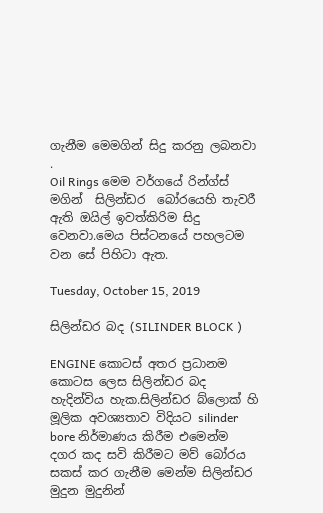ගැනීම මෙමගින් සිදු කරනු ලබනවා .
Oil Rings මෙම වර්ගයේ රින්ග්ස් මගින්  සිලින්ඩර  බෝරයෙහි තැවරී ඇති ඔයිල් ඉවත්කිරිම සිදු වෙනවා.මෙය පිස්ටනයේ පහලටම වන සේ පිහිටා ඇත.

Tuesday, October 15, 2019

සිලින්ඩර බද (SILINDER BLOCK )

ENGINE කොටස් අතර ප්‍රධානම කොටස ලෙස සිලින්ඩර බද හැදින්විය හැක.සිලින්ඩර බ්ලොක් හි මූලික අවශ්‍යතාව විදියට silinder bore නිර්මාණය කිරීම එමෙන්ම දගර කද සවි කිරීමට මව් බෝරය සකස් කර ගැනීම මෙන්ම සිලින්ඩර මුදුන මුදුනින්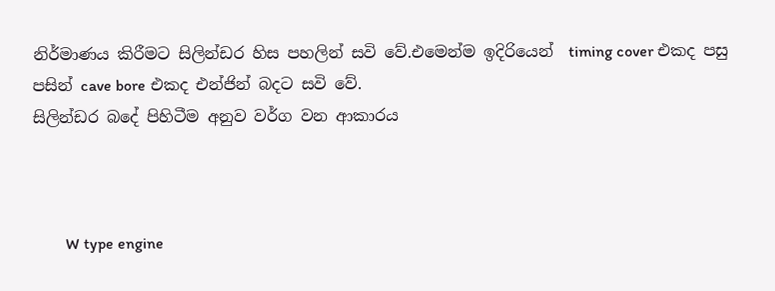නිර්මාණය කිරීමට සිලින්ඩර හිස පහලින් සවි වේ.එමෙන්ම ඉදිරියෙන්  timing cover එකද පසු පසින් cave bore එකද එන්ජින් බදට සවි වේ.
සිලින්ඩර බදේ පිහිටීම අනුව වර්ග වන ආකාරය



        W type engine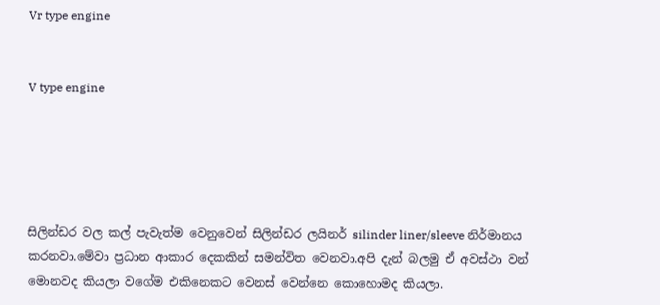Vr type engine


V type engine





සිලින්ඩර වල කල් පැවැත්ම වෙනුවෙන් සිලින්ඩර ලයිනර් silinder liner/sleeve නිර්මානය කරනවා.මේවා ප්‍රධාන ආකාර දෙකකින්‍ සමන්විත වෙනවා.අපි දැන් බලමු ඒ අවස්ථා වන් මොනවද කියලා වගේම එකිනෙකට වෙනස් වෙන්නෙ කොහොමද කියලා.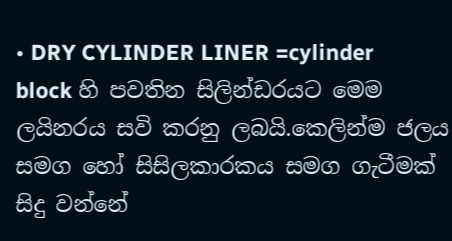• DRY CYLINDER LINER =cylinder block හි පවතින සිලින්ඩරයට මෙම ලයිනරය සවි කරනු ලබයි.කෙලින්ම ජලය සමග හෝ සිසිලකාරකය සමග ගැටීමක් සිදු වන්නේ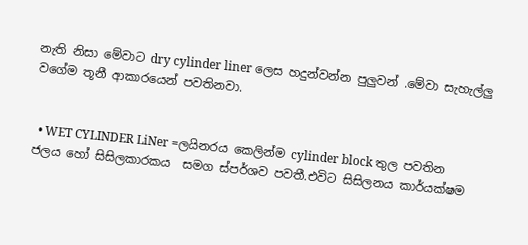නැති නිසා මේවාට dry cylinder liner ලෙස හදුන්වන්න පුලුවන් .මේවා සැහැල්ලු  වගේම තූනී ආකාරයෙන් පවතිනවා.


  • WET CYLINDER LiNer =ලයිනරය කෙලින්ම cylinder block තුල පවතින ජලය හෝ සිසිලකාරකය  සමග ස්පර්ශව පවතී.එවිට සිසිලනය කාර්යක්ෂම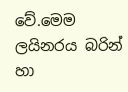වේ.මෙම ලයිනරය බරින් හා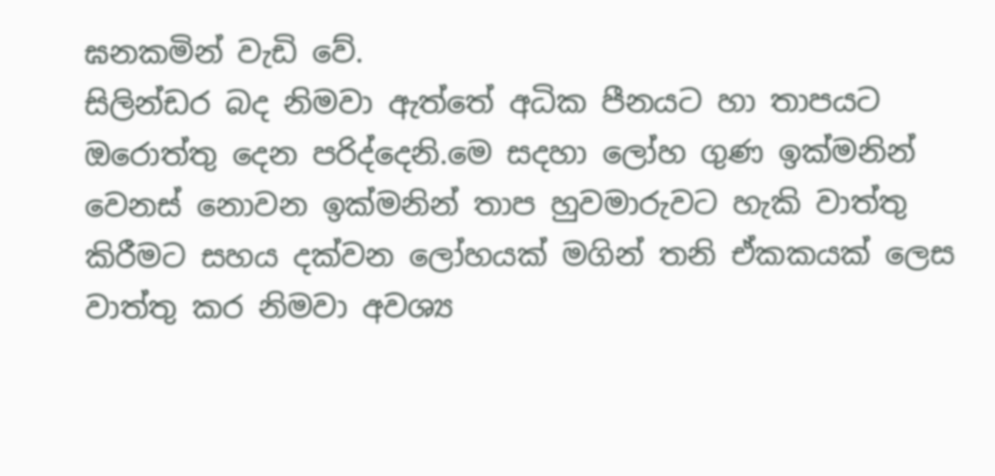ඝනකමින් වැඩි වේ.
සිලින්ඩර බද නිමවා ඇත්තේ අධික පීනයට හා තාපයට ඔරොත්තු දෙන පරිද්දෙනි.මෙ සදහා ලෝහ ගුණ ඉක්මනින් වෙනස් නොවන ඉක්මනින් තාප හුවමාරුවට හැකි වාත්තු කිරීමට සහය දක්වන ලෝහයක් මගින් තනි ඒකකයක් ලෙස වාත්තු කර නිමවා අවශ්‍ය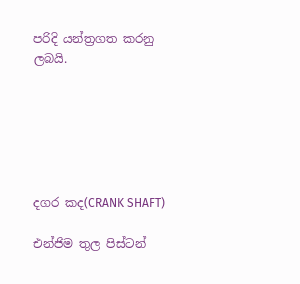පරිදි යන්ත්‍රගත කරනු ලබයි.






දගර කද(CRANK SHAFT)

එන්ජිම තුල පිස්ටන්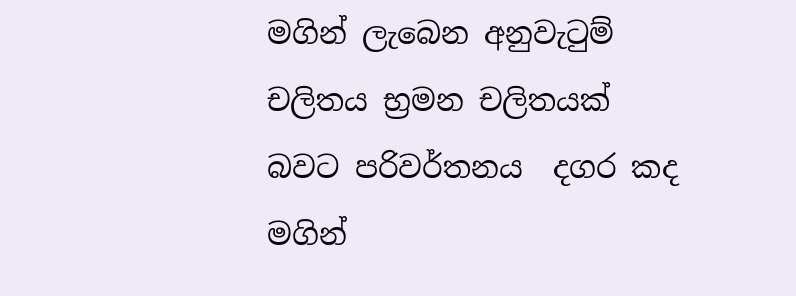මගින් ලැබෙන අනුවැටුම් චලිතය භ්‍රමන චලිතයක් බවට පරිවර්තනය  දගර කද මගින්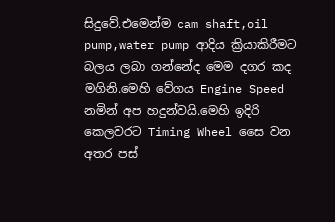සිදුවේ.එමෙන්ම cam shaft,oil pump,water pump ආදිය ක්‍රියාකිරීමට බලය ලබා ගන්නේද මෙම දගර කද මගිනි.මෙහි වේගය Engine Speed  නමින් අප හදුන්වයි.මෙහි ඉදිරි කෙලවරට Timing Wheel සෛ වන අතර පස්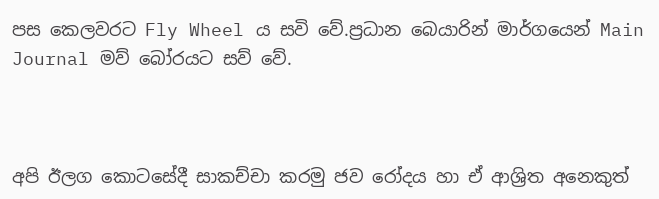පස කෙලවරට Fly Wheel ය සවි වේ.ප්‍රධාන බෙයාරින් මාර්ගයෙන් Main Journal මව් බෝරයට සව් වේ.



අපි ඊලග කොටසේදී සාකච්චා කරමු ජව රෝදය හා ඒ ආශ්‍රිත අනෙකුත්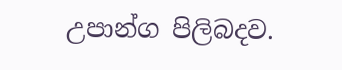උපාන්ග පිලිබදව.